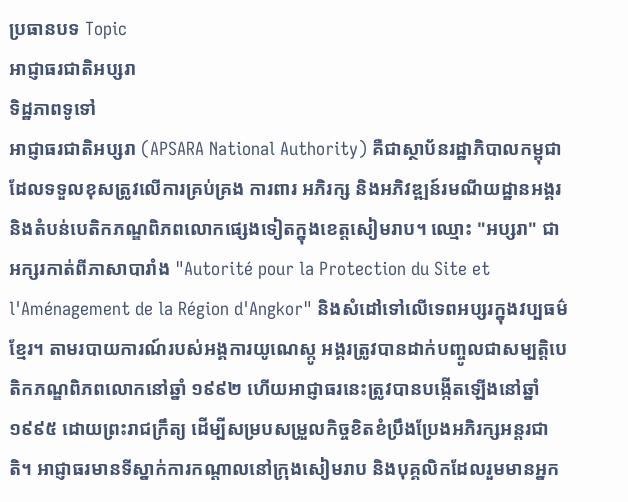ប្រធានបទ Topic
អាជ្ញាធរជាតិអប្សរា
ទិដ្ឋភាពទូទៅ
អាជ្ញាធរជាតិអប្សរា (APSARA National Authority) គឺជាស្ថាប័នរដ្ឋាភិបាលកម្ពុជាដែលទទួលខុសត្រូវលើការគ្រប់គ្រង ការពារ អភិរក្ស និងអភិវឌ្ឍន៍រមណីយដ្ឋានអង្គរ និងតំបន់បេតិកភណ្ឌពិភពលោកផ្សេងទៀតក្នុងខេត្តសៀមរាប។ ឈ្មោះ "អប្សរា" ជាអក្សរកាត់ពីភាសាបារាំង "Autorité pour la Protection du Site et l'Aménagement de la Région d'Angkor" និងសំដៅទៅលើទេពអប្សរក្នុងវប្បធម៌ខ្មែរ។ តាមរបាយការណ៍របស់អង្គការយូណេស្កូ អង្គរត្រូវបានដាក់បញ្ចូលជាសម្បត្តិបេតិកភណ្ឌពិភពលោកនៅឆ្នាំ ១៩៩២ ហើយអាជ្ញាធរនេះត្រូវបានបង្កើតឡើងនៅឆ្នាំ ១៩៩៥ ដោយព្រះរាជក្រឹត្យ ដើម្បីសម្របសម្រួលកិច្ចខិតខំប្រឹងប្រែងអភិរក្សអន្តរជាតិ។ អាជ្ញាធរមានទីស្នាក់ការកណ្តាលនៅក្រុងសៀមរាប និងបុគ្គលិកដែលរួមមានអ្នក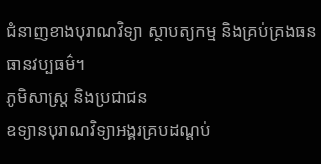ជំនាញខាងបុរាណវិទ្យា ស្ថាបត្យកម្ម និងគ្រប់គ្រងធនធានវប្បធម៌។
ភូមិសាស្ត្រ និងប្រជាជន
ឧទ្យានបុរាណវិទ្យាអង្គរគ្របដណ្តប់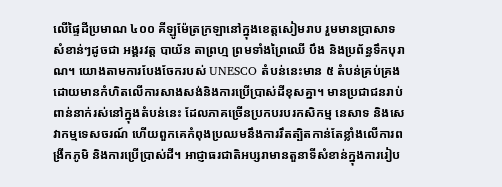លើផ្ទៃដីប្រមាណ ៤០០ គីឡូម៉ែត្រក្រឡានៅក្នុងខេត្តសៀមរាប រួមមានប្រាសាទសំខាន់ៗដូចជា អង្គរវត្ត បាយ័ន តាព្រហ្ម ព្រមទាំងព្រៃឈើ បឹង និងប្រព័ន្ធទឹកបុរាណ។ យោងតាមការបែងចែករបស់ UNESCO តំបន់នេះមាន ៥ តំបន់គ្រប់គ្រងដោយមានកំហិតលើការសាងសង់និងការប្រើប្រាស់ដីខុសគ្នា។ មានប្រជាជនរាប់ពាន់នាក់រស់នៅក្នុងតំបន់នេះ ដែលភាគច្រើនប្រកបរបរកសិកម្ម នេសាទ និងសេវាកម្មទេសចរណ៍ ហើយពួកគេកំពុងប្រឈមនឹងការរឹតត្បិតកាន់តែខ្លាំងលើការពង្រីកភូមិ និងការប្រើប្រាស់ដី។ អាជ្ញាធរជាតិអប្សរាមានតួនាទីសំខាន់ក្នុងការរៀប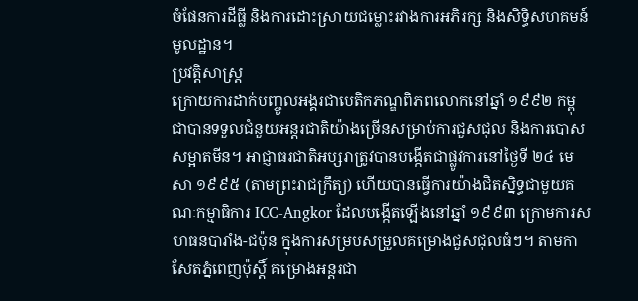ចំផែនការដីធ្លី និងការដោះស្រាយជម្លោះរវាងការអភិរក្ស និងសិទ្ធិសហគមន៍មូលដ្ឋាន។
ប្រវត្តិសាស្ត្រ
ក្រោយការដាក់បញ្ចូលអង្គរជាបេតិកភណ្ឌពិភពលោកនៅឆ្នាំ ១៩៩២ កម្ពុជាបានទទួលជំនួយអន្តរជាតិយ៉ាងច្រើនសម្រាប់ការជួសជុល និងការបោសសម្អាតមីន។ អាជ្ញាធរជាតិអប្សរាត្រូវបានបង្កើតជាផ្លូវការនៅថ្ងៃទី ២៤ មេសា ១៩៩៥ (តាមព្រះរាជក្រឹត្យ) ហើយបានធ្វើការយ៉ាងជិតស្និទ្ធជាមួយគណៈកម្មាធិការ ICC-Angkor ដែលបង្កើតឡើងនៅឆ្នាំ ១៩៩៣ ក្រោមការសហធនបារាំង-ជប៉ុន ក្នុងការសម្របសម្រួលគម្រោងជួសជុលធំៗ។ តាមកាសែតភ្នំពេញប៉ុស្តិ៍ គម្រោងអន្តរជា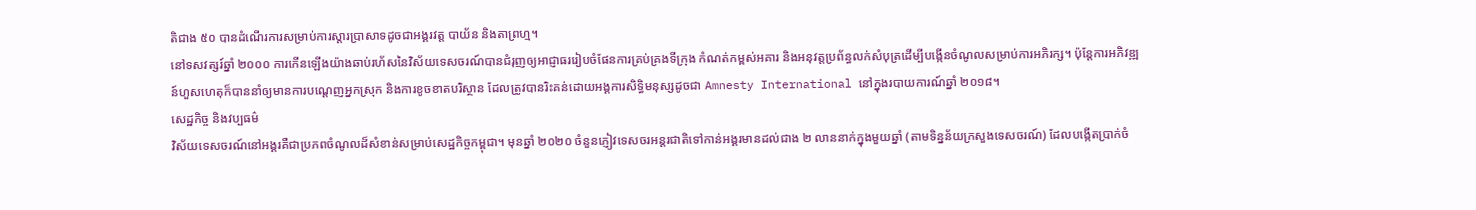តិជាង ៥០ បានដំណើរការសម្រាប់ការស្តារប្រាសាទដូចជាអង្គរវត្ត បាយ័ន និងតាព្រហ្ម។
នៅទសវត្សរ៍ឆ្នាំ ២០០០ ការកើនឡើងយ៉ាងឆាប់រហ័សនៃវិស័យទេសចរណ៍បានជំរុញឲ្យអាជ្ញាធររៀបចំផែនការគ្រប់គ្រងទីក្រុង កំណត់កម្ពស់អគារ និងអនុវត្តប្រព័ន្ធលក់សំបុត្រដើម្បីបង្កើនចំណូលសម្រាប់ការអភិរក្ស។ ប៉ុន្តែការអភិវឌ្ឍន៍ហួសហេតុក៏បាននាំឲ្យមានការបណ្តេញអ្នកស្រុក និងការខូចខាតបរិស្ថាន ដែលត្រូវបានរិះគន់ដោយអង្គការសិទ្ធិមនុស្សដូចជា Amnesty International នៅក្នុងរបាយការណ៍ឆ្នាំ ២០១៨។
សេដ្ឋកិច្ច និងវប្បធម៌
វិស័យទេសចរណ៍នៅអង្គរគឺជាប្រភពចំណូលដ៏សំខាន់សម្រាប់សេដ្ឋកិច្ចកម្ពុជា។ មុនឆ្នាំ ២០២០ ចំនួនភ្ញៀវទេសចរអន្តរជាតិទៅកាន់អង្គរមានដល់ជាង ២ លាននាក់ក្នុងមួយឆ្នាំ (តាមទិន្នន័យក្រសួងទេសចរណ៍) ដែលបង្កើតប្រាក់ចំ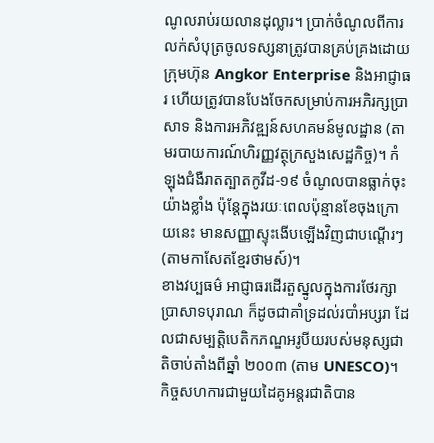ណូលរាប់រយលានដុល្លារ។ ប្រាក់ចំណូលពីការលក់សំបុត្រចូលទស្សនាត្រូវបានគ្រប់គ្រងដោយក្រុមហ៊ុន Angkor Enterprise និងអាជ្ញាធរ ហើយត្រូវបានបែងចែកសម្រាប់ការអភិរក្សប្រាសាទ និងការអភិវឌ្ឍន៍សហគមន៍មូលដ្ឋាន (តាមរបាយការណ៍ហិរញ្ញវត្ថុក្រសួងសេដ្ឋកិច្ច)។ កំឡុងជំងឺរាតត្បាតកូវីដ-១៩ ចំណូលបានធ្លាក់ចុះយ៉ាងខ្លាំង ប៉ុន្តែក្នុងរយៈពេលប៉ុន្មានខែចុងក្រោយនេះ មានសញ្ញាស្ទុះងើបឡើងវិញជាបណ្តើរៗ (តាមកាសែតខ្មែរថាមស៍)។
ខាងវប្បធម៌ អាជ្ញាធរដើរតួស្នូលក្នុងការថែរក្សាប្រាសាទបុរាណ ក៏ដូចជាគាំទ្រដល់របាំអប្សរា ដែលជាសម្បត្តិបេតិកភណ្ឌអរូបីយរបស់មនុស្សជាតិចាប់តាំងពីឆ្នាំ ២០០៣ (តាម UNESCO)។ កិច្ចសហការជាមួយដៃគូអន្តរជាតិបាន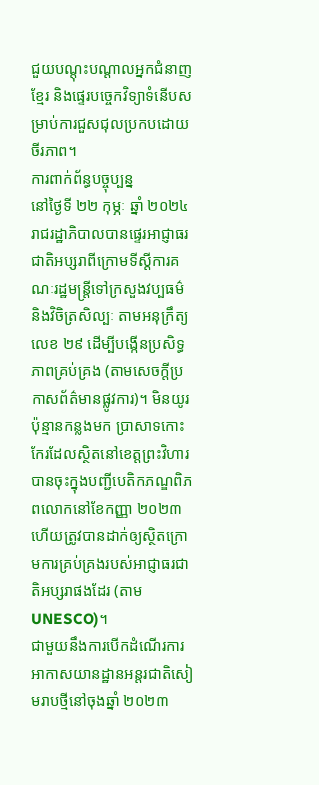ជួយបណ្តុះបណ្តាលអ្នកជំនាញខ្មែរ និងផ្ទេរបច្ចេកវិទ្យាទំនើបសម្រាប់ការជួសជុលប្រកបដោយចីរភាព។
ការពាក់ព័ន្ធបច្ចុប្បន្ន
នៅថ្ងៃទី ២២ កុម្ភៈ ឆ្នាំ ២០២៤ រាជរដ្ឋាភិបាលបានផ្ទេរអាជ្ញាធរជាតិអប្សរាពីក្រោមទីស្តីការគណៈរដ្ឋមន្ត្រីទៅក្រសួងវប្បធម៌ និងវិចិត្រសិល្បៈ តាមអនុក្រឹត្យលេខ ២៩ ដើម្បីបង្កើនប្រសិទ្ធភាពគ្រប់គ្រង (តាមសេចក្តីប្រកាសព័ត៌មានផ្លូវការ)។ មិនយូរប៉ុន្មានកន្លងមក ប្រាសាទកោះកែរដែលស្ថិតនៅខេត្តព្រះវិហារ បានចុះក្នុងបញ្ជីបេតិកភណ្ឌពិភពលោកនៅខែកញ្ញា ២០២៣ ហើយត្រូវបានដាក់ឲ្យស្ថិតក្រោមការគ្រប់គ្រងរបស់អាជ្ញាធរជាតិអប្សរាផងដែរ (តាម UNESCO)។
ជាមួយនឹងការបើកដំណើរការអាកាសយានដ្ឋានអន្តរជាតិសៀមរាបថ្មីនៅចុងឆ្នាំ ២០២៣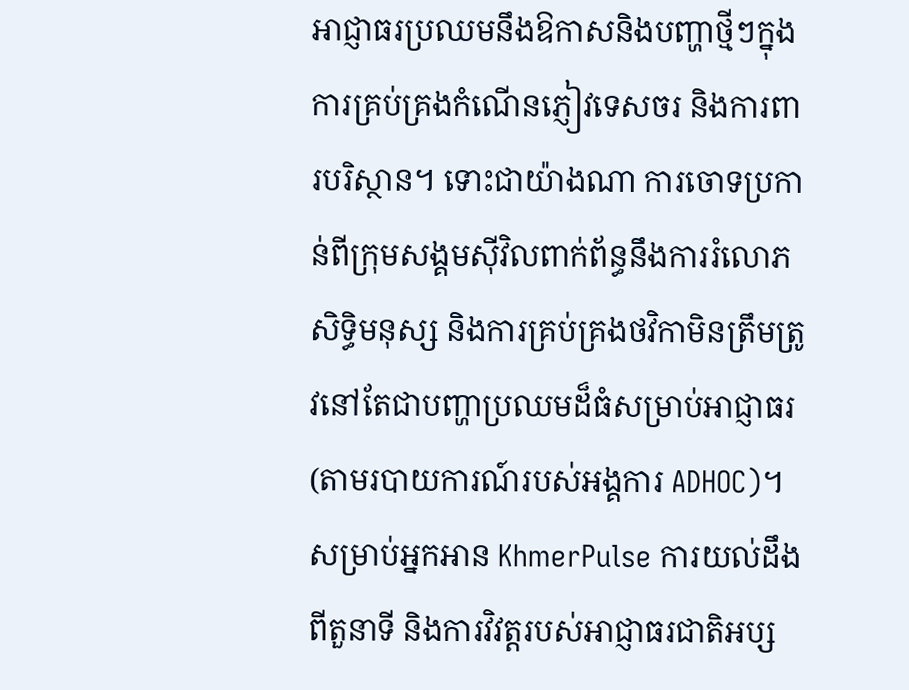អាជ្ញាធរប្រឈមនឹងឱកាសនិងបញ្ហាថ្មីៗក្នុងការគ្រប់គ្រងកំណើនភ្ញៀវទេសចរ និងការពារបរិស្ថាន។ ទោះជាយ៉ាងណា ការចោទប្រកាន់ពីក្រុមសង្គមស៊ីវិលពាក់ព័ន្ធនឹងការរំលោភសិទ្ធិមនុស្ស និងការគ្រប់គ្រងថវិកាមិនត្រឹមត្រូវនៅតែជាបញ្ហាប្រឈមដ៏ធំសម្រាប់អាជ្ញាធរ (តាមរបាយការណ៍របស់អង្គការ ADHOC)។ សម្រាប់អ្នកអាន KhmerPulse ការយល់ដឹងពីតួនាទី និងការវិវត្តរបស់អាជ្ញាធរជាតិអប្ស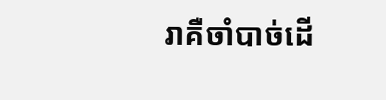រាគឺចាំបាច់ដើ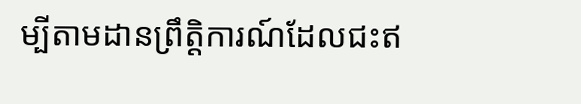ម្បីតាមដានព្រឹត្តិការណ៍ដែលជះឥ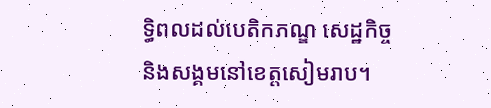ទ្ធិពលដល់បេតិកភណ្ឌ សេដ្ឋកិច្ច និងសង្គមនៅខេត្តសៀមរាប។